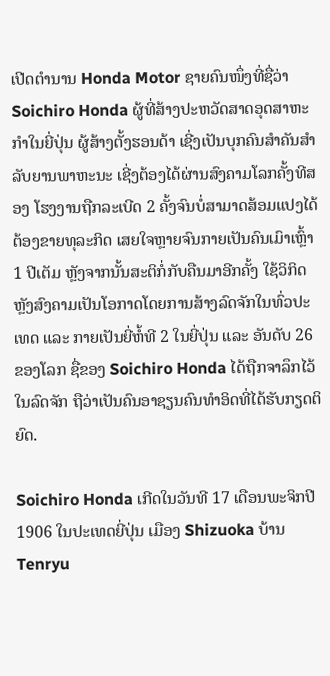ເປີດຕຳນານ Honda Motor ຊາຍຄົນໜຶ່ງທີ່ຊື່ວ່າ Soichiro Honda ຜູ້ທີ່ສ້າງປະຫວັດສາດອຸດສາຫະກຳໃນຍີ່ປຸ່ນ ຜູ້ສ້າງຕັ້ງຮອນດ້າ ເຊີ່ງເປັນບຸກຄົນສຳຄັນສຳລັບຍານພາຫະນະ ເຊີ່ງຕ້ອງໄດ້ຜ່ານສົງຄາມໂລກຄັ້ງທີສອງ ໂຮງງານຖືກລະເບີດ 2 ຄັ້ງຈົນບໍ່ສາມາດສ້ອມແປງໄດ້ຕ້ອງຂາຍທຸລະກິດ ເສຍໃຈຫຼາຍຈົນກາຍເປັນຄົນເມົາເຫຼົ້າ 1 ປີເຕັມ ຫຼັງຈາກນັ້ນສະຕິກໍ່ກັບຄືນມາອີກຄັ້ງ ໃຊ້ວິກິດຫຼັງສົງຄາມເປັນໂອກາດໂດຍການສ້າງລົດຈັກໃນທົ່ວປະເທດ ແລະ ກາຍເປັນຍີ່ຫໍ້ທີ 2 ໃນຍີ່ປຸ່ນ ແລະ ອັນດັບ 26 ຂອງໂລກ ຊື່ຂອງ Soichiro Honda ໄດ້ຖືກຈາລຶກໄວ້ໃນລົດຈັກ ຖືວ່າເປັນຄົນອາຊຽນຄົນທໍາອິດທີ່ໄດ້ຮັບກຽດຕິຍົດ.

Soichiro Honda ເກີດໃນວັນທີ 17 ເດືອນພະຈິກປີ 1906 ໃນປະເທດຍີ່ປຸ່ນ ເມືອງ Shizuoka ບ້ານ Tenryu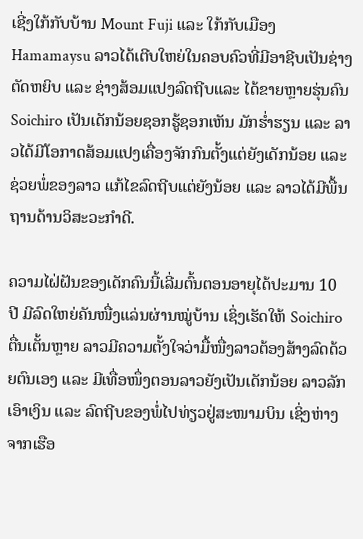ເຊີ່ງໃກ້ກັບບ້ານ Mount Fuji ແລະ ໃກ້ກັບເມືອງ Hamamaysu ລາວໄດ້ເຕີບໃຫຍ່ໃນຄອບຄົວທີ່ມີອາຊີບເປັນຊ່າງຕັດຫຍິບ ແລະ ຊ່າງສ້ອມແປງລົດຖີບແລະ ໄດ້ຂາຍຫຼາຍຮຸ່ນຄົນ Soichiro ເປັນເດັກນ້ອຍຊອກຮູ້ຊອກເຫັນ ມັກຮໍ່າຮຽນ ແລະ ລາວໄດ້ມີໂອກາດສ້ອມແປງເຄື່ອງຈັກກົນຕັ້ງແຕ່ຍັງເດັກນ້ອຍ ແລະ ຊ່ວຍພໍ່ຂອງລາວ ແກ້ໄຂລົດຖີບແຕ່ຍັງນ້ອຍ ແລະ ລາວໄດ້ມີພື້ນຖານດ້ານວິສະວະກຳດີ.

ຄວາມໄຝ່ຝັນຂອງເດັກຄົນນີ້ເລີ່ມຕົ້ນຕອນອາຍຸໄດ້ປະມານ 10 ປີ ມີລົດໃຫຍ່ຄັນໜື່ງແລ່ນຜ່ານໝູ່ບ້ານ ເຊິ່ງເຮັດໃຫ້ Soichiro ຕື່ນເຕັ້ນຫຼາຍ ລາວມີຄວາມຕັ້ງໃຈວ່າມື້ໜື່ງລາວຕ້ອງສ້າງລົດດ້ວຍຕົນເອງ ແລະ ມີເທື່ອໜຶ່ງຕອນລາວຍັງເປັນເດັກນ້ອຍ ລາວລັກເອົາເງິນ ແລະ ລົດຖີບຂອງພໍ່ໄປທ່ຽວຢູ່ສະໜາມບິນ ເຊິ່ງຫ່າງຈາກເຮືອ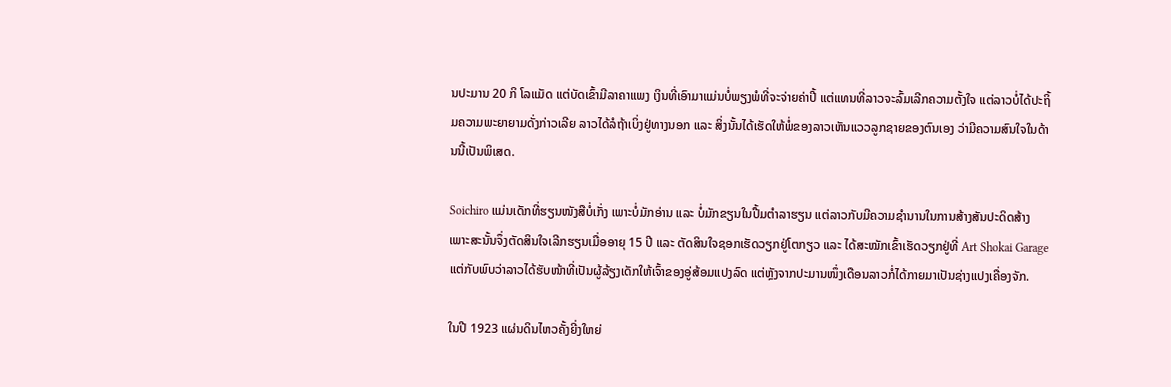ນປະມານ 20 ກິ ໂລແມັດ ແຕ່ບັດເຂົ້າມີລາຄາແພງ ເງິນທີ່ເອົາມາແມ່ນບໍ່ພຽງພໍທີ່ຈະຈ່າຍຄ່າປີ້ ແຕ່ແທນທີ່ລາວຈະລົ້ມເລີກຄວາມຕັ້ງໃຈ ແຕ່ລາວບໍ່ໄດ້ປະຖິ້ມຄວາມພະຍາຍາມດັ່ງກ່າວເລີຍ ລາວໄດ້ລໍຖ້າເບິ່ງຢູ່ທາງນອກ ແລະ ສິ່ງນັ້ນໄດ້ເຮັດໃຫ້ພໍ່ຂອງລາວເຫັນແວວລູກຊາຍຂອງຕົນເອງ ວ່າມີຄວາມສົນໃຈໃນດ້ານນີ້ເປັນພິເສດ.

Soichiro ແມ່ນເດັກທີ່ຮຽນໜັງສືບໍ່ເກັ່ງ ເພາະບໍ່ມັກອ່ານ ແລະ ບໍ່ມັກຂຽນໃນປື້ມຕຳລາຮຽນ ແຕ່ລາວກັບມີຄວາມຊຳນານໃນການສ້າງສັນປະດິດສ້າງ ເພາະສະນັ້ນຈຶ່ງຕັດສິນໃຈເລີກຮຽນເມື່ອອາຍຸ 15 ປີ ແລະ ຕັດສິນໃຈຊອກເຮັດວຽກຢູ່ໂຕກຽວ ແລະ ໄດ້ສະໝັກເຂົ້າເຮັດວຽກຢູ່ທີ່ Art Shokai Garage ແຕ່ກັບພົບວ່າລາວໄດ້ຮັບໜ້າທີ່ເປັນຜູ້ລ້ຽງເດັກໃຫ້ເຈົ້າຂອງອູ່ສ້ອມແປງລົດ ແຕ່ຫຼັງຈາກປະມານໜຶ່ງເດືອນລາວກໍ່ໄດ້ກາຍມາເປັນຊ່າງແປງເຄື່ອງຈັກ.

ໃນປີ 1923 ແຜ່ນດິນໄຫວຄັ້ງຍີ່ງໃຫຍ່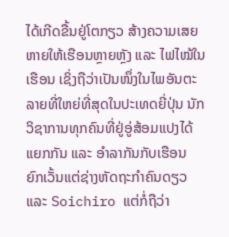ໄດ້ເກີດຂື້ນຢູ່ໂຕກຽວ ສ້າງຄວາມເສຍຫາຍໃຫ້ເຮືອນຫຼາຍຫຼັງ ແລະ ໄຟໄໝ້ໃນເຮືອນ ເຊິ່ງຖືວ່າເປັນໜຶ່ງໃນໄພອັນຕະລາຍທີ່ໃຫຍ່ທີ່ສຸດໃນປະເທດຍີ່ປຸ່ນ ນັກວິຊາການທຸກຄົນທີ່ຢູ່ອູ່ສ້ອມແປງໄດ້ແຍກກັນ ແລະ ອໍາລາກັນກັບເຮືອນ ຍົກເວັ້ນແຕ່ຊ່າງຫັດຖະກຳຄົນດຽວ ແລະ Soichiro ແຕ່ກໍ່ຖືວ່າ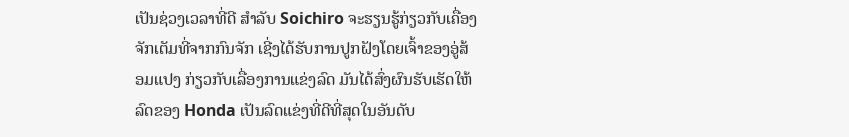ເປັນຊ່ວງເວລາທີ່ດີ ສຳລັບ Soichiro ຈະຮຽນຮູ້ກ່ຽວກັບເຄື່ອງຈັກເຕັມທີ່ຈາກກົນຈັກ ເຊີ່ງໄດ້ຮັບການປູກຝັງໂດຍເຈົ້າຂອງອູ່ສ້ອມແປງ ກ່ຽວກັບເລື່ອງການແຂ່ງລົດ ມັນໄດ້ສົ່ງຜົນຮັບເຮັດໃຫ້ລົດຂອງ Honda ເປັນລົດແຂ່ງທີ່ດີທີ່ສຸດໃນອັນດັບ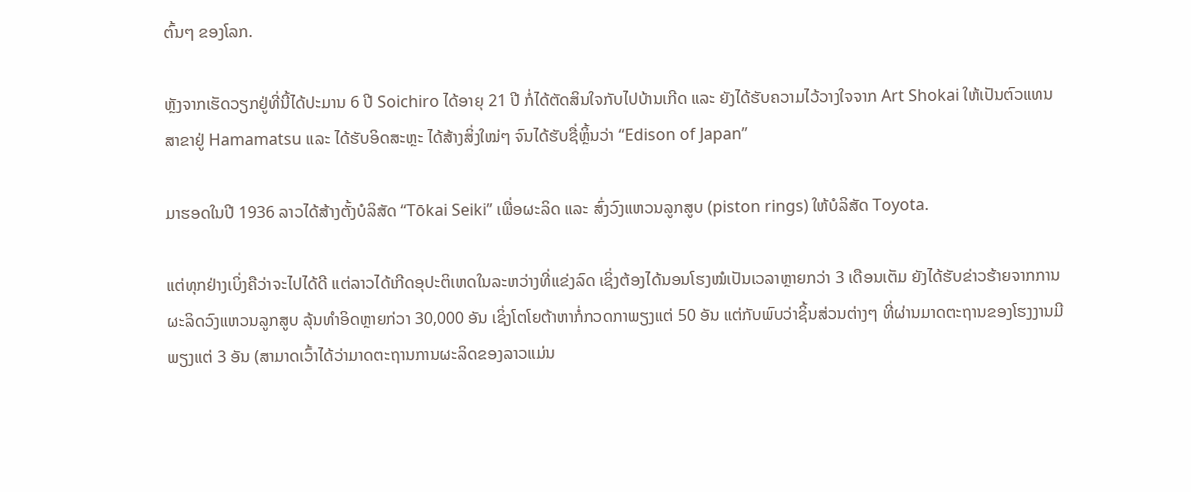ຕົ້ນໆ ຂອງໂລກ.

ຫຼັງຈາກເຮັດວຽກຢູ່ທີ່ນີ້ໄດ້ປະມານ 6 ປີ Soichiro ໄດ້ອາຍຸ 21 ປີ ກໍ່ໄດ້ຕັດສິນໃຈກັບໄປບ້ານເກີດ ແລະ ຍັງໄດ້ຮັບຄວາມໄວ້ວາງໃຈຈາກ Art Shokai ໃຫ້ເປັນຕົວແທນສາຂາຢູ່ Hamamatsu ແລະ ໄດ້ຮັບອິດສະຫຼະ ໄດ້ສ້າງສິ່ງໃໝ່ໆ ຈົນໄດ້ຮັບຊື່ຫຼິ້ນວ່າ “Edison of Japan”

ມາຮອດໃນປີ 1936 ລາວໄດ້ສ້າງຕັ້ງບໍລິສັດ “Tōkai Seiki” ເພື່ອຜະລິດ ແລະ ສົ່ງວົງແຫວນລູກສູບ (piston rings) ໃຫ້ບໍລິສັດ Toyota.

ແຕ່ທຸກຢ່າງເບິ່ງຄືວ່າຈະໄປໄດ້ດີ ແຕ່ລາວໄດ້ເກີດອຸປະຕິເຫດໃນລະຫວ່າງທີ່ແຂ່ງລົດ ເຊິ່ງຕ້ອງໄດ້ນອນໂຮງໝໍເປັນເວລາຫຼາຍກວ່າ 3 ເດືອນເຕັມ ຍັງໄດ້ຮັບຂ່າວຮ້າຍຈາກການຜະລິດວົງແຫວນລູກສູບ ລຸ້ນທຳອິດຫຼາຍກ່ວາ 30,000 ອັນ ເຊິ່ງໂຕໂຍຕ້າຫາກໍ່ກວດກາພຽງແຕ່ 50 ອັນ ແຕ່ກັບພົບວ່າຊິ້ນສ່ວນຕ່າງໆ ທີ່ຜ່ານມາດຕະຖານຂອງໂຮງງານມີພຽງແຕ່ 3 ອັນ (ສາມາດເວົ້າໄດ້ວ່າມາດຕະຖານການຜະລິດຂອງລາວແມ່ນ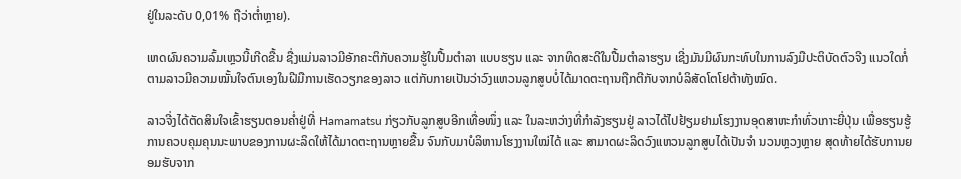ຢູ່ໃນລະດັບ 0,01% ຖືວ່າຕໍ່າຫຼາຍ).

ເຫດຜົນຄວາມລົ້ມເຫຼວນີ້ເກີດຂື້ນ ຊື່ງແມ່ນລາວມີອັກຄະຕິກັບຄວາມຮູ້ໃນປື້ມຕຳລາ ແບບຮຽນ ແລະ ຈາກທິດສະດີໃນປື້ມຕຳລາຮຽນ ເຊີ່ງມັນມີຜົນກະທົບໃນການລົງມືປະຕິບັດຕົວຈີງ ແນວໃດກໍ່ຕາມລາວມີຄວາມໝັ້ນໃຈຕົນເອງໃນຝີມືການເຮັດວຽກຂອງລາວ ແຕ່ກັບກາຍເປັນວ່າວົງແຫວນລູກສູບບໍ່ໄດ້ມາດຕະຖານຖືກຕີກັບຈາກບໍລິສັດໂຕໂຢຕ້າທັງໝົດ.

ລາວຈີ່ງໄດ້ຕັດສິນໃຈເຂົ້າຮຽນຕອນຄໍ່າຢູ່ທີ່ Hamamatsu ກ່ຽວກັບລູກສູບອີກເທື່ອໜຶ່ງ ແລະ ໃນລະຫວ່າງທີ່ກຳລັງຮຽນຢູ່ ລາວໄດ້ໄປຢ້ຽມຢາມໂຮງງານອຸດສາຫະກໍາທົ່ວເກາະຍີ່ປຸ່ນ ເພື່ອຮຽນຮູ້ການຄວບຄຸມຄຸນນະພາບຂອງການຜະລິດໃຫ້ໄດ້ມາດຕະຖານຫຼາຍຂື້ນ ຈົນກັບມາບໍລິຫານໂຮງງານໃໝ່ໄດ້ ແລະ ສາມາດຜະລິດວົງແຫວນລູກສູບໄດ້ເປັນຈຳ ນວນຫຼວງຫຼາຍ ສຸດທ້າຍໄດ້ຮັບການຍອມຮັບຈາກ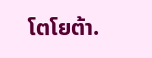ໂຕໂຍຕ້າ.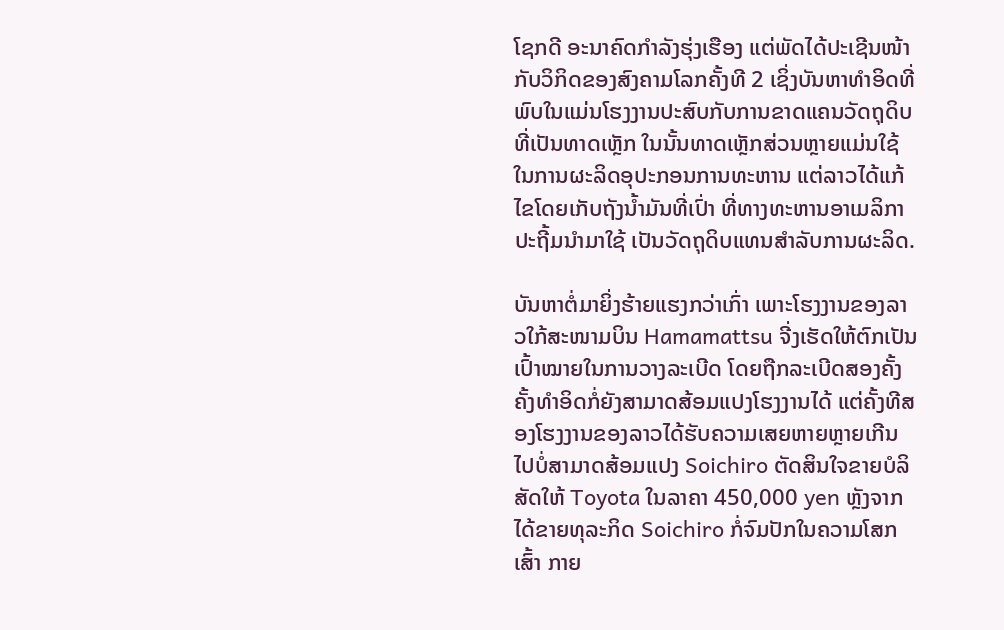ໂຊກດີ ອະນາຄົດກຳລັງຮຸ່ງເຮືອງ ແຕ່ພັດໄດ້ປະເຊີນໜ້າກັບວິກິດຂອງສົງຄາມໂລກຄັ້ງທີ 2 ເຊິ່ງບັນຫາທຳອິດທີ່ພົບໃນແມ່ນໂຮງງານປະສົບກັບການຂາດແຄນວັດຖຸດິບທີ່ເປັນທາດເຫຼັກ ໃນນັ້ນທາດເຫຼັກສ່ວນຫຼາຍແມ່ນໃຊ້ໃນການຜະລິດອຸປະກອນການທະຫານ ແຕ່ລາວໄດ້ແກ້ໄຂໂດຍເກັບຖັງນໍ້າມັນທີ່ເປົ່າ ທີ່ທາງທະຫານອາເມລິກາປະຖີ້ມນໍາມາໃຊ້ ເປັນວັດຖຸດິບແທນສຳລັບການຜະລິດ.

ບັນຫາຕໍ່ມາຍິ່ງຮ້າຍແຮງກວ່າເກົ່າ ເພາະໂຮງງານຂອງລາວໃກ້ສະໜາມບິນ Hamamattsu ຈີ່ງເຮັດໃຫ້ຕົກເປັນເປົ້າໝາຍໃນການວາງລະເບີດ ໂດຍຖືກລະເບີດສອງຄັ້ງ ຄັ້ງທຳອິດກໍ່ຍັງສາມາດສ້ອມແປງໂຮງງານໄດ້ ແຕ່ຄັ້ງທີສອງໂຮງງານຂອງລາວໄດ້ຮັບຄວາມເສຍຫາຍຫຼາຍເກີນໄປບໍ່ສາມາດສ້ອມແປງ Soichiro ຕັດສິນໃຈຂາຍບໍລິສັດໃຫ້ Toyota ໃນລາຄາ 450,000 yen ຫຼັງຈາກໄດ້ຂາຍທຸລະກິດ Soichiro ກໍ່ຈົມປັກໃນຄວາມໂສກເສົ້າ ກາຍ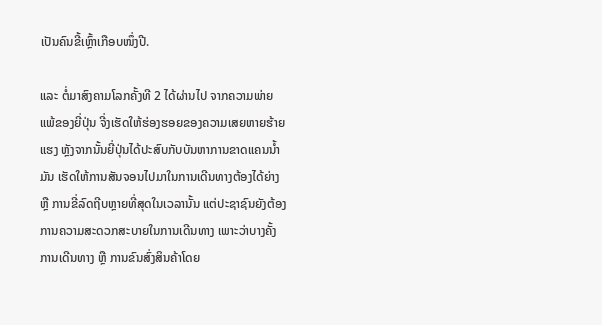ເປັນຄົນຂີ້ເຫຼົ້າເກືອບໜຶ່ງປີ.

ແລະ ຕໍ່ມາສົງຄາມໂລກຄັ້ງທີ 2 ໄດ້ຜ່ານໄປ ຈາກຄວາມພ່າຍແພ້ຂອງຍີ່ປຸ່ນ ຈີ່ງເຮັດໃຫ້ຮ່ອງຮອຍຂອງຄວາມເສຍຫາຍຮ້າຍແຮງ ຫຼັງຈາກນັ້ນຍີ່ປຸ່ນໄດ້ປະສົບກັບບັນຫາການຂາດແຄນນໍ້າມັນ ເຮັດໃຫ້ການສັນຈອນໄປມາໃນການເດີນທາງຕ້ອງໄດ້ຍ່າງ ຫຼື ການຂີ່ລົດຖີບຫຼາຍທີ່ສຸດໃນເວລານັ້ນ ແຕ່ປະຊາຊົນຍັງຕ້ອງການຄວາມສະດວກສະບາຍໃນການເດີນທາງ ເພາະວ່າບາງຄັ້ງການເດີນທາງ ຫຼື ການຂົນສົ່ງສິນຄ້າໂດຍ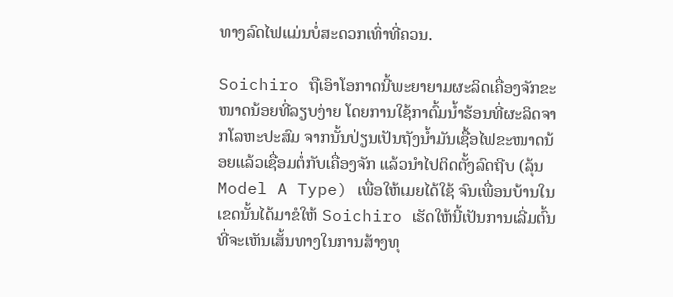ທາງລົດໄຟແມ່ນບໍ່ສະດວກເທົ່າທີ່ຄວນ.

Soichiro ຖືເອົາໂອກາດນີ້ພະຍາຍາມຜະລິດເຄື່ອງຈັກຂະໜາດນ້ອຍທີ່ລຽບງ່າຍ ໂດຍການໃຊ້ກາຕົ້ມນໍ້າຮ້ອນທີ່ຜະລິດຈາກໂລຫະປະສົມ ຈາກນັ້ນປ່ຽນເປັນຖັງນໍ້າມັນເຊື້ອໄຟຂະໜາດນ້ອຍແລ້ວເຊື່ອມຕໍ່ກັບເຄື່ອງຈັກ ແລ້ວນຳໄປຕິດຕັ້ງລົດຖີບ (ລຸ້ນ Model A Type) ເພື່ອໃຫ້ເມຍໄດ້ໃຊ້ ຈົນເພື່ອນບ້ານໃນເຂດນັ້ນໄດ້ມາຂໍໃຫ້ Soichiro ເຮັດໃຫ້ນີ້ເປັນການເລີ່ມຕົ້ນທີ່ຈະເຫັນເສັ້ນທາງໃນການສ້າງທຸ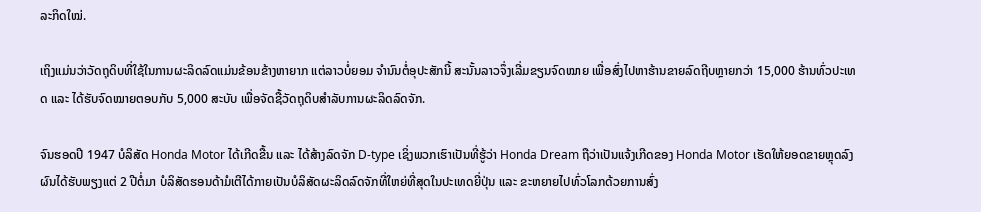ລະກິດໃໝ່.

ເຖິງແມ່ນວ່າວັດຖຸດິບທີ່ໃຊ້ໃນການຜະລິດລົດແມ່ນຂ້ອນຂ້າງຫາຍາກ ແຕ່ລາວບໍ່ຍອມ ຈຳນົນຕໍ່ອຸປະສັກນີ້ ສະນັ້ນລາວຈຶ່ງເລີ່ມຂຽນຈົດໝາຍ ເພື່ອສົ່ງໄປຫາຮ້ານຂາຍລົດຖີບຫຼາຍກວ່າ 15,000 ຮ້ານທົ່ວປະເທດ ແລະ ໄດ້ຮັບຈົດໝາຍຕອບກັບ 5,000 ສະບັບ ເພື່ອຈັດຊື້ວັດຖຸດິບສຳລັບການຜະລິດລົດຈັກ.

ຈົນຮອດປີ 1947 ບໍລິສັດ Honda Motor ໄດ້ເກີດຂື້ນ ແລະ ໄດ້ສ້າງລົດຈັກ D-type ເຊິ່ງພວກເຮົາເປັນທີ່ຮູ້ວ່າ Honda Dream ຖືວ່າເປັນແຈ້ງເກີດຂອງ Honda Motor ເຮັດໃຫ້ຍອດຂາຍຫຼຸດລົງ ຜົນໄດ້ຮັບພຽງແຕ່ 2 ປີຕໍ່ມາ ບໍລິສັດຮອນດ້າມໍເຕີໄດ້ກາຍເປັນບໍລິສັດຜະລິດລົດຈັກທີ່ໃຫຍ່ທີ່ສຸດໃນປະເທດຍີ່ປຸ່ນ ແລະ ຂະຫຍາຍໄປທົ່ວໂລກດ້ວຍການສົ່ງ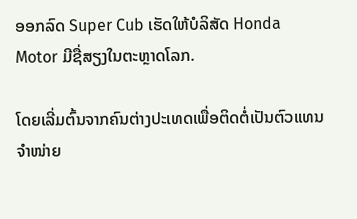ອອກລົດ Super Cub ເຮັດໃຫ້ບໍລິສັດ Honda Motor ມີຊື່ສຽງໃນຕະຫຼາດໂລກ.

ໂດຍເລີ່ມຕົ້ນຈາກຄົນຕ່າງປະເທດເພື່ອຕິດຕໍ່ເປັນຕົວແທນຈຳໜ່າຍ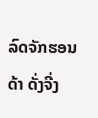ລົດຈັກຮອນດ້າ ດັ່ງຈີ່ງ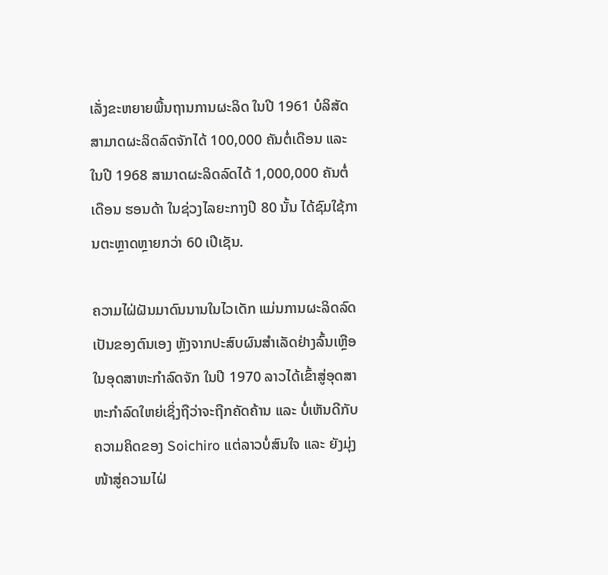ເລັ່ງຂະຫຍາຍພື້ນຖານການຜະລິດ ໃນປີ 1961 ບໍລິສັດສາມາດຜະລິດລົດຈັກໄດ້ 100,000 ຄັນຕໍ່ເດືອນ ແລະ ໃນປີ 1968 ສາມາດຜະລິດລົດໄດ້ 1,000,000 ຄັນຕໍ່ເດືອນ ຮອນດ້າ ໃນຊ່ວງໄລຍະກາງປີ 80 ນັ້ນ ໄດ້ຊົມໃຊ້ການຕະຫຼາດຫຼາຍກວ່າ 60 ເປີເຊັນ.

ຄວາມໄຝ່ຝັນມາດົນນານໃນໄວເດັກ ແມ່ນການຜະລິດລົດເປັນຂອງຕົນເອງ ຫຼັງຈາກປະສົບຜົນສຳເລັດຢ່າງລົ້ນເຫຼືອໃນອຸດສາຫະກຳລົດຈັກ ໃນປີ 1970 ລາວໄດ້ເຂົ້າສູ່ອຸດສາຫະກຳລົດໃຫຍ່ເຊິ່ງຖືວ່າຈະຖືກຄັດຄ້ານ ແລະ ບໍ່ເຫັນດີກັບຄວາມຄິດຂອງ Soichiro ແຕ່ລາວບໍ່ສົນໃຈ ແລະ ຍັງມຸ່ງໜ້າສູ່ຄວາມໄຝ່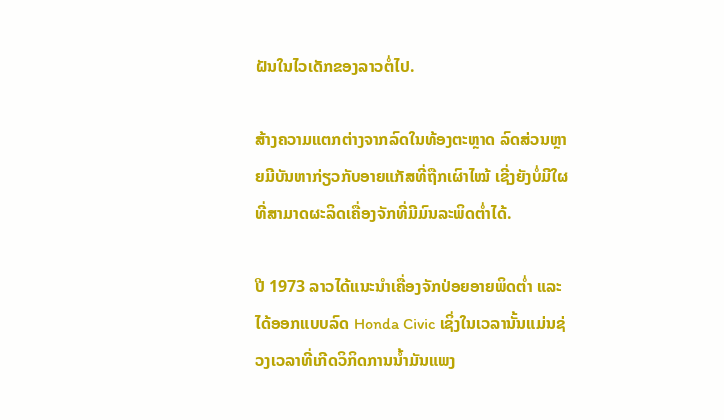ຝັນໃນໄວເດັກຂອງລາວຕໍ່ໄປ.

ສ້າງຄວາມແຕກຕ່າງຈາກລົດໃນທ້ອງຕະຫຼາດ ລົດສ່ວນຫຼາຍມີບັນຫາກ່ຽວກັບອາຍແກັສທີ່ຖືກເຜົາໄໝ້ ເຊີ່ງຍັງບໍ່ມີໃຜທີ່ສາມາດຜະລິດເຄື່ອງຈັກທີ່ມີມົນລະພິດຕໍ່າໄດ້.

ປີ 1973 ລາວໄດ້ແນະນຳເຄື່ອງຈັກປ່ອຍອາຍພິດຕໍ່າ ແລະ ໄດ້ອອກແບບລົດ Honda Civic ເຊິ່ງໃນເວລານັ້ນແມ່ນຊ່ວງເວລາທີ່ເກີດວິກິດການນໍ້າມັນແພງ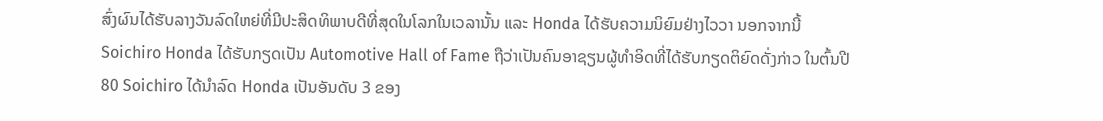ສົ່ງຜົນໄດ້ຮັບລາງວັນລົດໃຫຍ່ທີ່ມີປະສິດທິພາບດີທີ່ສຸດໃນໂລກໃນເວລານັ້ນ ແລະ Honda ໄດ້ຮັບຄວາມນິຍົມຢ່າງໄວວາ ນອກຈາກນີ້ Soichiro Honda ໄດ້ຮັບກຽດເປັນ Automotive Hall of Fame ຖືວ່າເປັນຄົນອາຊຽນຜູ້ທຳອິດທີ່ໄດ້ຮັບກຽດຕິຍົດດັ່ງກ່າວ ໃນຕົ້ນປີ 80 Soichiro ໄດ້ນຳລົດ Honda ເປັນອັນດັບ 3 ຂອງ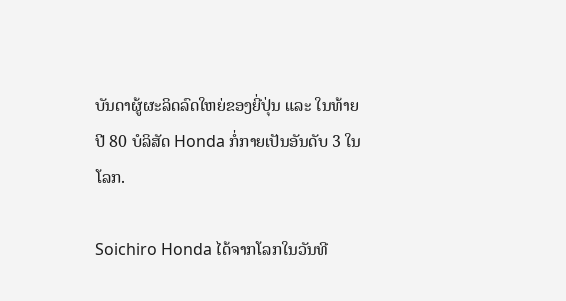ບັນດາຜູ້ຜະລິດລົດໃຫຍ່ຂອງຍີ່ປຸ່ນ ແລະ ໃນທ້າຍປີ 80 ບໍລິສັດ Honda ກໍ່ກາຍເປັນອັນດັບ 3 ໃນໂລກ.

Soichiro Honda ໄດ້ຈາກໂລກໃນວັນທີ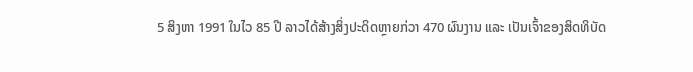5 ສິງຫາ 1991 ໃນໄວ 85 ປີ ລາວໄດ້ສ້າງສິ່ງປະດິດຫຼາຍກ່ວາ 470 ຜົນງານ ແລະ ເປັນເຈົ້າຂອງສິດທິບັດ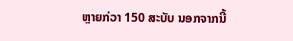ຫຼາຍກ່ວາ 150 ສະບັບ ນອກຈາກນີ້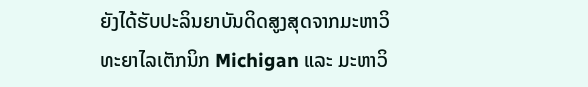ຍັງໄດ້ຮັບປະລິນຍາບັນດິດສູງສຸດຈາກມະຫາວິທະຍາໄລເຕັກນິກ Michigan ແລະ ມະຫາວິ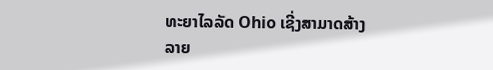ທະຍາໄລລັດ Ohio ເຊີ່ງສາມາດສ້າງລາຍ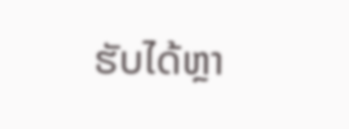ຮັບໄດ້ຫຼາ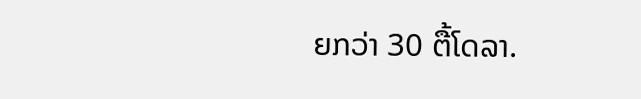ຍກວ່າ 30 ຕື້ໂດລາ.